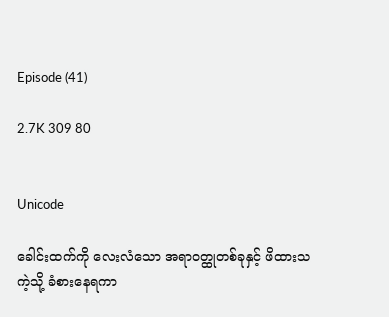Episode (41)

2.7K 309 80


Unicode

ခေါင်းထက်ကို လေးလံသော အရာဝတ္ထုတစ်ခုနှင့် ဖိထားသကဲ့သို့ ခံစားနေရကာ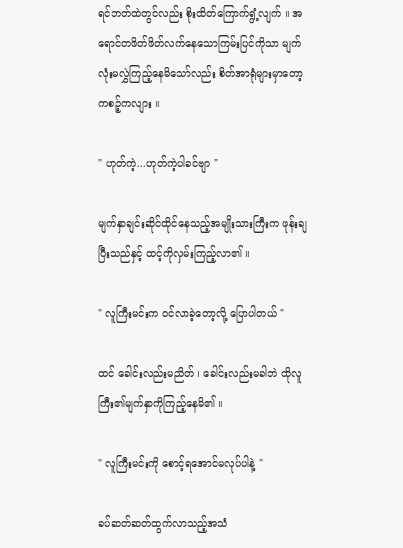ရင်ဘတ်ထဲတွင်လည်း စိုးထိတ်ကြောက်ရွံ့လျက် ။ အရောင်တဖိတ်ဖိတ်လက်နေသောကြမ်းပြင်ကိုသာ မျက်လုံးမလွှဲကြည့်နေမိသော်လည်း စိတ်အာရုံများမှာတော့ ကစဉ့်ကလျား ။

" ဟုတ်ကဲ့...ဟုတ်ကဲ့ပါခင်ဗျာ "

မျက်နှာချင်းဆိုင်ထိုင်နေသည့်အမျိုးသားကြီးက ဖုန်းချပြီးသည်နှင့် ထင့်ကိုလှမ်းကြည့်လာ၏ ။

" လူကြီးမင်းက ဝင်လာခဲ့တော့လို့ ပြောပါတယ် "

ထင် ခေါင်းလည်းမညိတ် ၊ ခေါင်းလည်းမခါဘဲ ထိုလူကြီး၏မျက်နှာကိုကြည့်နေမိ၏ ။

" လူကြီးမင်းကို စောင့်ရအောင်မလုပ်ပါနဲ့ "

ခပ်ဆတ်ဆတ်ထွက်လာသည့်အသံ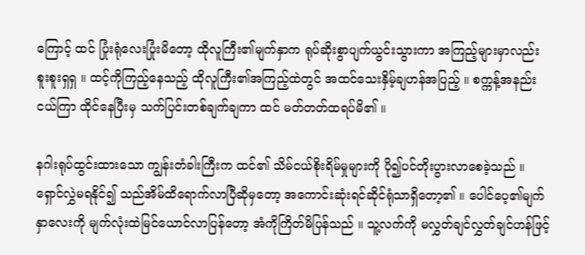ကြောင့် ထင် ပြုံးရုံလေးပြုံးမိတော့ ထိုလူကြီး၏မျက်နှာက ရုပ်ဆိုးစွာပျက်ယွင်းသွားကာ အကြည့်များမှာလည်း စူးစူးရှရှ ။ ထင့်ကိုကြည့်နေသည့် ထိုလူကြီး၏အကြည့်ထဲတွင် အထင်သေးနှိမ့်ချဟန်အပြည့် ။ စက္ကန့်အနည်းငယ်ကြာ ထိုင်နေပြီးမှ သက်ပြင်းတစ်ချက်ချကာ ထင် မတ်တတ်ထရပ်မိ၏ ။

နဂါးရုပ်ထွင်းထားသော ကျွန်းတံခါးကြီးက ထင်၏ သိမ်ငယ်စိုးရိမ်မှုများကို ပို၍ပင်တိုးပွားလာစေခဲ့သည် ။ ရှောင်လွှဲမရနိုင်၍ သည်အိမ်ထိရောက်လာပြီဆိုမှတော့ အကောင်းဆုံးရင်ဆိုင်ရုံသာရှိတော့၏ ။ ပေါင်ပေ့၏မျက်နှာလေးကို မျက်လုံးထဲမြင်ယောင်လာပြန်တော့ အံကိုကြိတ်မိပြန်သည် ။ သူ့လက်ကို မလွှတ်ချင်လွှတ်ချင်ဟန်ဖြင့်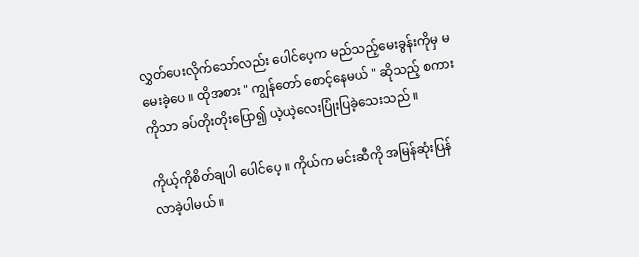လွှတ်ပေးလိုက်သော်လည်း ပေါင်ပေ့က မည်သည့်မေးခွန်းကိုမှ မမေးခဲ့ပေ ။ ထိုအစား " ကျွန်တော် စောင့်နေမယ် " ဆိုသည့် စကားကိုသာ ခပ်တိုးတိုးပြော၍ ယဲ့ယဲ့လေးပြုံးပြခဲ့သေးသည် ။

ကိုယ့်ကိုစိတ်ချပါ ပေါင်ပေ့ ။ ကိုယ်က မင်းဆီကို အမြန်ဆုံးပြန်လာခဲ့ပါမယ် ။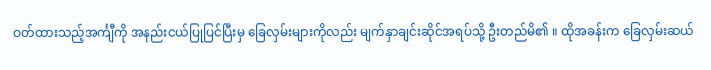ဝတ်ထားသည့်အင်္ကျီကို အနည်းငယ်ပြုပြင်ပြီးမှ ခြေလှမ်းများကိုလည်း မျက်နှာချင်းဆိုင်အရပ်သို့ ဦးတည်မိ၏ ။ ထိုအခန်းက ခြေလှမ်းဆယ်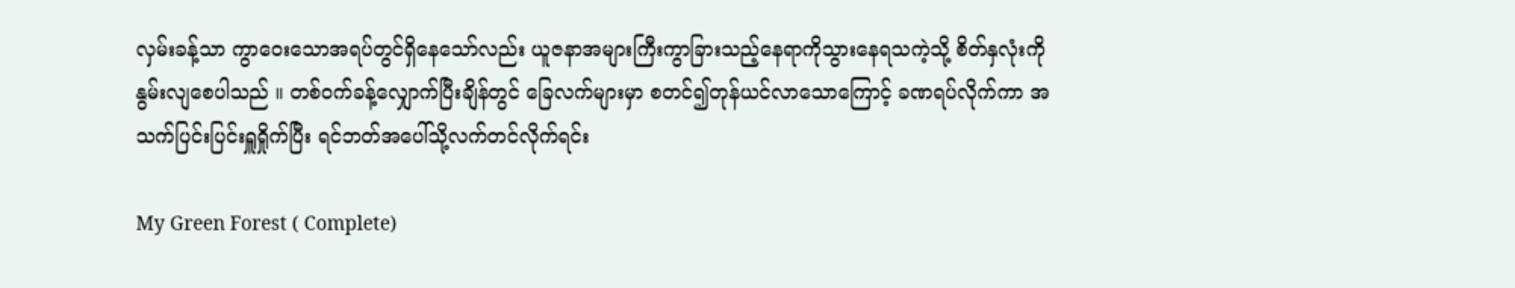လှမ်းခန့်သာ ကွာဝေးသောအရပ်တွင်ရှိနေသော်လည်း ယူဇနာအများကြီးကွာခြားသည့်နေရာကိုသွားနေရသကဲ့သို့ စိတ်နှလုံးကို နွမ်းလျစေပါသည် ။ တစ်ဝက်ခန့်လျှောက်ပြီးချိန်တွင် ခြေလက်များမှာ စတင်၍တုန်ယင်လာသောကြောင့် ခဏရပ်လိုက်ကာ အသက်ပြင်းပြင်းရှူရှိုက်ပြီး ရင်ဘတ်အပေါ်သို့လက်တင်လိုက်ရင်း

My Green Forest ( Complete)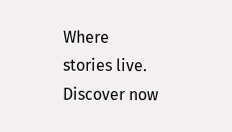Where stories live. Discover now